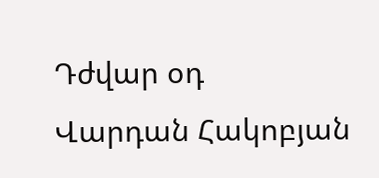Դժվար օդ
Վարդան Հակոբյան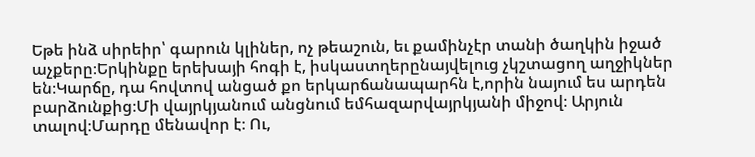Եթե ինձ սիրեիր՝ գարուն կլիներ, ոչ թեաշուն, եւ քամինչէր տանի ծաղկին իջած աչքերը։Երկինքը երեխայի հոգի է, իսկաստղերընայվելուց չկշտացող աղջիկներ են։Կարճը, դա հովտով անցած քո երկարճանապարհն է,որին նայում ես արդեն բարձունքից։Մի վայրկյանում անցնում եմհազարվայրկյանի միջով։ Արյուն տալով։Մարդը մենավոր է։ Ու,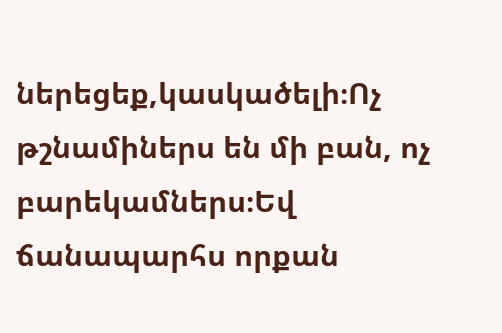ներեցեք,կասկածելի։Ոչ թշնամիներս են մի բան, ոչ բարեկամներս։Եվ ճանապարհս որքան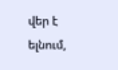վեր է ելնում,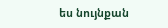ես նույնքան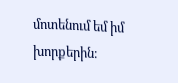մոտենում եմ իմ խորքերին։